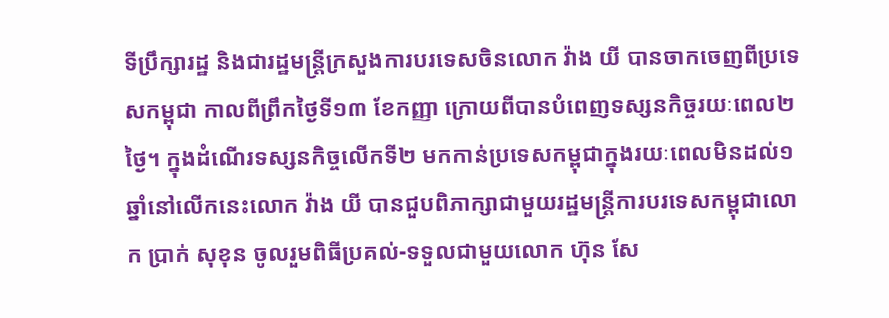ទីប្រឹក្សារដ្ឋ និងជារដ្ឋមន្រ្តីក្រសួងការបរទេសចិនលោក វ៉ាង យី បានចាកចេញពីប្រទេសកម្ពុជា កាលពីព្រឹកថ្ងៃទី១៣ ខែកញ្ញា ក្រោយពីបានបំពេញទស្សនកិច្ចរយៈពេល២ថ្ងៃ។ ក្នុងដំណើរទស្សនកិច្ចលើកទី២ មកកាន់ប្រទេសកម្ពុជាក្នុងរយៈពេលមិនដល់១ឆ្នាំនៅលើកនេះលោក វ៉ាង យី បានជួបពិភាក្សាជាមួយរដ្ឋមន្រ្តីការបរទេសកម្ពុជាលោក ប្រាក់ សុខុន ចូលរួមពិធីប្រគល់-ទទួលជាមួយលោក ហ៊ុន សែ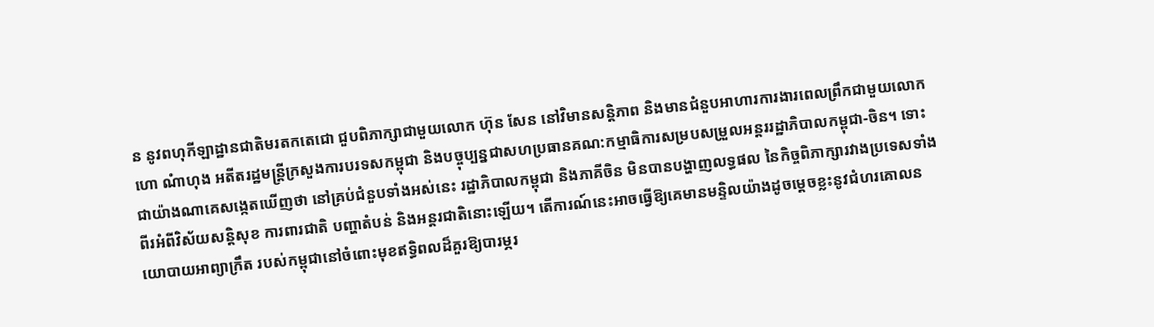ន នូវពហុកីឡាដ្ឋានជាតិមរតកតេជោ ជួបពិភាក្សាជាមួយលោក ហ៊ុន សែន នៅវិមានសន្តិភាព និងមានជំនួបអាហារការងារពេលព្រឹកជាមួយលោក ហោ ណំាហុង អតីតរដ្ឋមន្រ្តីក្រសួងការបរទសកម្ពុជា និងបច្ចុប្បន្នជាសហប្រធានគណ:កម្មាធិការសម្របសម្រួលអន្តររដ្ឋាភិបាលកម្ពុជា-ចិន។ ទោះជាយ៉ាងណាគេសង្កេតឃើញថា នៅគ្រប់ជំនួបទាំងអស់នេះ រដ្ឋាភិបាលកម្ពុជា និងភាគីចិន មិនបានបង្ហាញលទ្ធផល នៃកិច្ចពិភាក្សារវាងប្រទេសទាំងពីរអំពីវិស័យសន្តិសុខ ការពារជាតិ បញ្ហាតំបន់ និងអន្តរជាតិនោះឡើយ។ តើការណ៍នេះអាចធ្វើឱ្យគេមានមន្ទិលយ៉ាងដូចម្តេចខ្លះនូវជំហរគោលនយោបាយអាព្យាក្រឹត របស់កម្ពុជានៅចំពោះមុខឥទ្ធិពលដ៏គួរឱ្យបារម្ភរ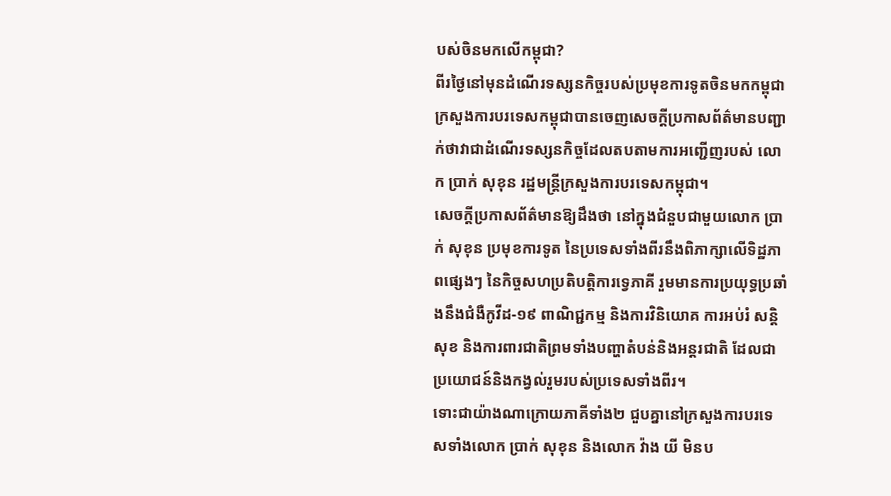បស់ចិនមកលើកម្ពុជា?
ពីរថ្ងៃនៅមុនដំណើរទស្សនកិច្ចរបស់ប្រមុខការទូតចិនមកកម្ពុជាក្រសួងការបរទេសកម្ពុជាបានចេញសេចក្តីប្រកាសព័ត៌មានបញ្ជាក់ថាវាជាដំណើរទស្សនកិច្ចដែលតបតាមការអញ្ជើញរបស់ លោក ប្រាក់ សុខុន រដ្ឋមន្រ្តីក្រសួងការបរទេសកម្ពុជា។
សេចក្តីប្រកាសព័ត៌មានឱ្យដឹងថា នៅក្នុងជំនួបជាមួយលោក ប្រាក់ សុខុន ប្រមុខការទូត នៃប្រទេសទាំងពីរនឹងពិភាក្សាលើទិដ្ឋភាពផ្សេងៗ នៃកិច្ចសហប្រតិបត្តិការទ្វេភាគី រួមមានការប្រយុទ្ធប្រឆាំងនឹងជំងឺកូវីដ-១៩ ពាណិជ្ជកម្ម និងការវិនិយោគ ការអប់រំ សន្តិសុខ និងការពារជាតិព្រមទាំងបញ្ហាតំបន់និងអន្តរជាតិ ដែលជាប្រយោជន៍និងកង្វល់រួមរបស់ប្រទេសទាំងពីរ។
ទោះជាយ៉ាងណាក្រោយភាគីទាំង២ ជួបគ្នានៅក្រសួងការបរទេសទាំងលោក ប្រាក់ សុខុន និងលោក វ៉ាង យី មិនប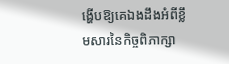ង្ហើបឱ្យគេឯងដឹងអំពីខ្លឹមសារនៃកិច្ចពិភាក្សា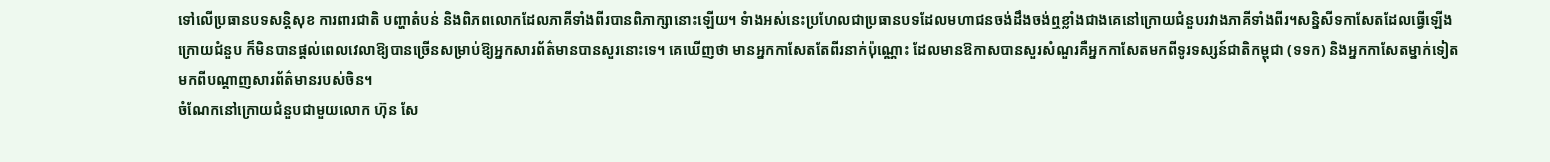ទៅលើប្រធានបទសន្តិសុខ ការពារជាតិ បញ្ហាតំបន់ និងពិភពលោកដែលភាគីទាំងពីរបានពិភាក្សានោះឡើយ។ ទំាងអស់នេះប្រហែលជាប្រធានបទដែលមហាជនចង់ដឹងចង់ឮខ្លាំងជាងគេនៅក្រោយជំនួបរវាងភាគីទាំងពីរ។សន្និសីទកាសែតដែលធ្វើឡើងក្រោយជំនួប ក៏មិនបានផ្តល់ពេលវេលាឱ្យបានច្រើនសម្រាប់ឱ្យអ្នកសារព័ត៌មានបានសួរនោះទេ។ គេឃើញថា មានអ្នកកាសែតតែពីរនាក់ប៉ុណ្ណោះ ដែលមានឱកាសបានសួរសំណួរគឺអ្នកកាសែតមកពីទូរទស្សន៍ជាតិកម្ពុជា (ទទក) និងអ្នកកាសែតម្នាក់ទៀត មកពីបណ្តាញសារព័ត៌មានរបស់ចិន។
ចំណែកនៅក្រោយជំនួបជាមួយលោក ហ៊ុន សែ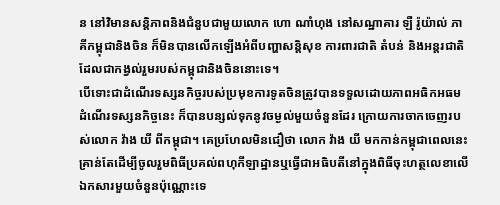ន នៅវិមានសន្តិភាពនិងជំនួបជាមួយលោក ហោ ណាំហុង នៅសណ្ឋាគារ ឡឺ រ៉ូយ៉ាល់ ភាគីកម្ពុជានិងចិន ក៏មិនបានលើកឡើងអំពីបញ្ហាសន្តិសុខ ការពារជាតិ តំបន់ និងអន្តរជាតិ ដែលជាកង្វល់រួមរបស់កម្ពុជានិងចិននោះទេ។
បើទោះជាដំណើរទស្សនកិច្ចរបស់ប្រមុខការទូតចិនត្រូវបានទទួលដោយភាពអធិកអធមដំណើរទស្សនកិច្ចនេះ ក៏បានបន្សល់ទុកនូវចម្ងល់មួយចំនួនដែរ ក្រោយការចាកចេញរបស់លោក វ៉ាង យី ពីកម្ពុជា។ គេប្រហែលមិនជឿថា លោក វ៉ាង យី មកកាន់កម្ពុជាពេលនេះគ្រាន់តែដើម្បីចូលរួមពិធីប្រគល់ពហុកីឡាដ្ឋានឬធ្វើជាអធិបតីនៅក្នុងពិធីចុះហត្ថលេខាលើឯកសារមួយចំនួនប៉ុណ្ណោះទេ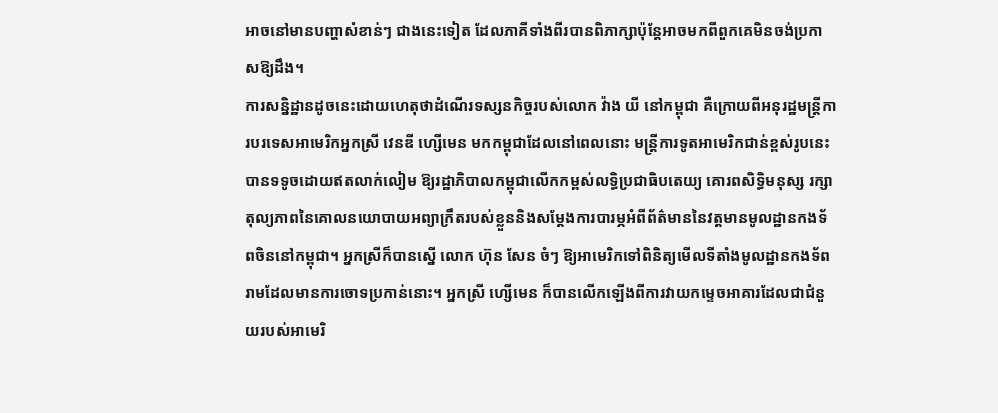អាចនៅមានបញ្ហាសំខាន់ៗ ជាងនេះទៀត ដែលភាគីទាំងពីរបានពិភាក្សាប៉ុន្តែអាចមកពីពួកគេមិនចង់ប្រកាសឱ្យដឹង។
ការសន្និដ្ឋានដូចនេះដោយហេតុថាដំណើរទស្សនកិច្ចរបស់លោក វ៉ាង យី នៅកម្ពុជា គឺក្រោយពីអនុរដ្ឋមន្រ្តីការបរទេសអាមេរិកអ្នកស្រី វេនឌី ហ្សើមេន មកកម្ពុជាដែលនៅពេលនោះ មន្ត្រីការទូតអាមេរិកជាន់ខ្ពស់រូបនេះបានទទូចដោយឥតលាក់លៀម ឱ្យរដ្ឋាភិបាលកម្ពុជាលើកកម្ពស់លទ្ធិប្រជាធិបតេយ្យ គោរពសិទ្ធិមនុស្ស រក្សាតុល្យភាពនៃគោលនយោបាយអព្យាក្រឹតរបស់ខ្លួននិងសម្តែងការបារម្ភអំពីព័ត៌មាននៃវត្តមានមូលដ្ឋានកងទ័ពចិននៅកម្ពុជា។ អ្នកស្រីក៏បានស្នើ លោក ហ៊ុន សែន ចំៗ ឱ្យអាមេរិកទៅពិនិត្យមើលទីតាំងមូលដ្ឋានកងទ័ពរាមដែលមានការចោទប្រកាន់នោះ។ អ្នកស្រី ហ្សើមេន ក៏បានលើកឡើងពីការវាយកម្ទេចអាគារដែលជាជំនួយរបស់អាមេរិ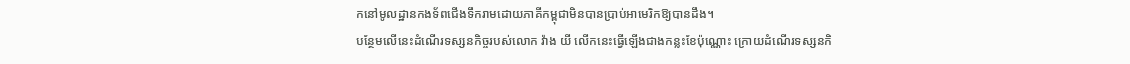កនៅមូលដ្ឋានកងទ័ពជើងទឹករាមដោយភាគីកម្ពុជាមិនបានប្រាប់អាមេរិកឱ្យបានដឹង។
បន្ថែមលើនេះដំណើរទស្សនកិច្ចរបស់លោក វ៉ាង យី លើកនេះធ្វើឡើងជាងកន្លះខែប៉ុណ្ណោះ ក្រោយដំណើរទស្សនកិ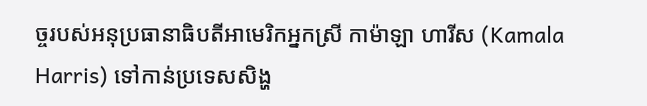ច្ចរបស់អនុប្រធានាធិបតីអាមេរិកអ្នកស្រី កាម៉ាឡា ហារីស (Kamala Harris) ទៅកាន់ប្រទេសសិង្ហ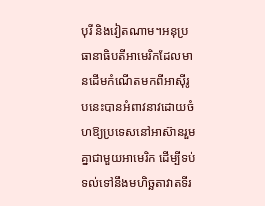បុរី និងវៀតណាម។អនុប្រធានាធិបតីអាមេរិកដែលមានដើមកំណើតមកពីអាស៊ីរូបនេះបានអំពាវនាវដោយចំហឱ្យប្រទេសនៅអាស៊ានរួមគ្នាជាមួយអាមេរិក ដើម្បីទប់ទល់ទៅនឹងមហិច្ឆតាវាតទីរ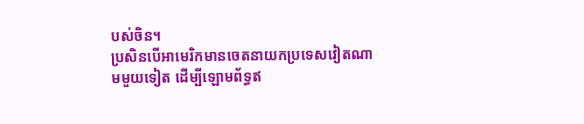បស់ចិន។
ប្រសិនបើអាមេរិកមានចេតនាយកប្រទេសវៀតណាមមួយទៀត ដើម្បីឡោមព័ទ្ធឥ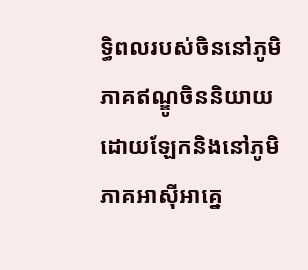ទ្ធិពលរបស់ចិននៅភូមិភាគឥណ្ឌូចិននិយាយដោយឡែកនិងនៅភូមិភាគអាស៊ីអាគ្នេ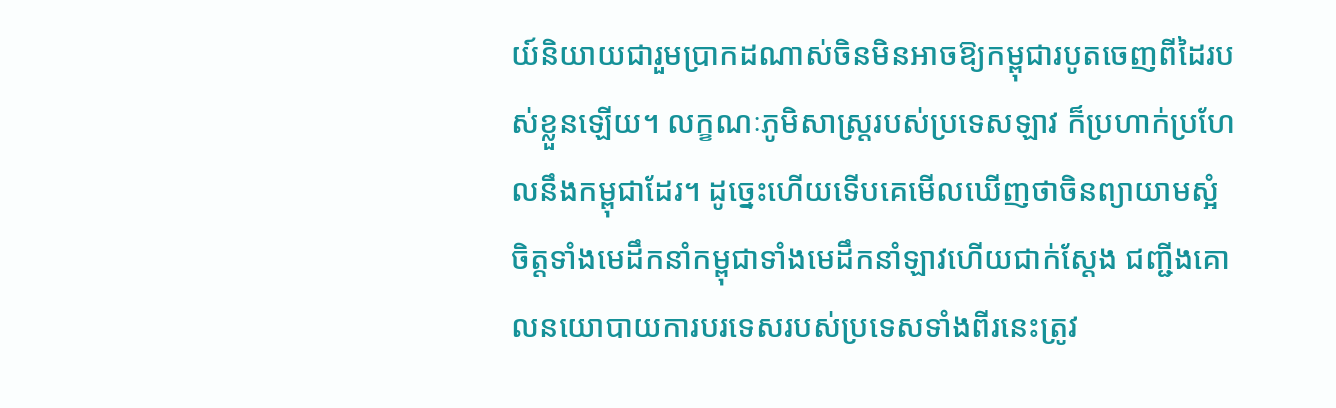យ៍និយាយជារួមប្រាកដណាស់ចិនមិនអាចឱ្យកម្ពុជារបូតចេញពីដៃរបស់ខ្លួនឡើយ។ លក្ខណៈភូមិសាស្រ្តរបស់ប្រទេសឡាវ ក៏ប្រហាក់ប្រហែលនឹងកម្ពុជាដែរ។ ដូច្នេះហើយទើបគេមើលឃើញថាចិនព្យាយាមស្អំចិត្តទាំងមេដឹកនាំកម្ពុជាទាំងមេដឹកនាំឡាវហើយជាក់ស្តែង ជញ្ជីងគោលនយោបាយការបរទេសរបស់ប្រទេសទាំងពីរនេះត្រូវ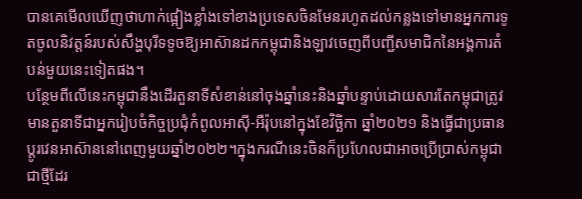បានគេមើលឃើញថាហាក់ផ្អៀងខ្លាំងទៅខាងប្រទេសចិនមែនរហូតដល់កន្លងទៅមានអ្នកការទូតចូលនិវត្តន៍របស់សឹង្ហបុរីទទូចឱ្យអាស៊ានដកកម្ពុជានិងឡាវចេញពីបញ្ជីសមាជិកនៃអង្គការតំបន់មួយនេះទៀតផង។
បន្ថែមពីលើនេះកម្ពុជានឹងដើរតួនាទីសំខាន់នៅចុងឆ្នាំនេះនិងឆ្នាំបន្ទាប់ដោយសារតែកម្ពុជាត្រូវមានតួនាទីជាអ្នករៀបចំកិច្ចប្រជុំកំពូលអាស៊ី-អឺរ៉ុបនៅក្នុងខែវិច្ឆិកា ឆ្នាំ២០២១ និងធ្វើជាប្រធានប្តូរវេនអាស៊ាននៅពេញមួយឆ្នាំ២០២២។ក្នុងករណីនេះចិនក៏ប្រហែលជាអាចប្រើប្រាស់កម្ពុជាជាថ្មីដែរ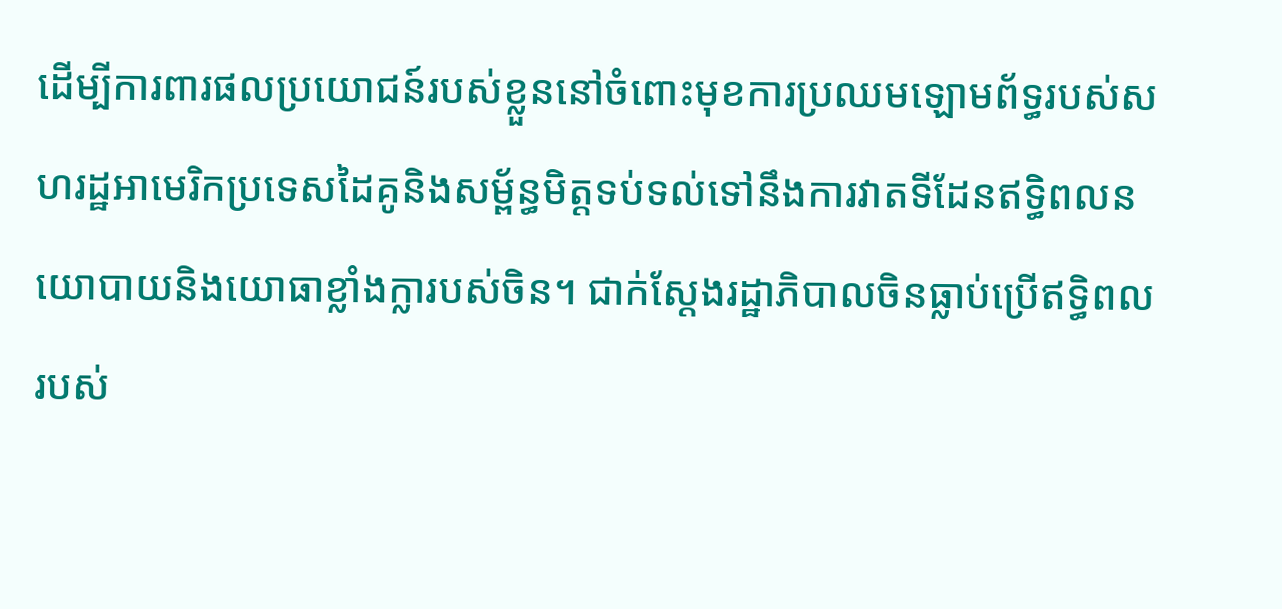ដើម្បីការពារផលប្រយោជន៍របស់ខ្លួននៅចំពោះមុខការប្រឈមឡោមព័ទ្ធរបស់សហរដ្ឋអាមេរិកប្រទេសដៃគូនិងសម្ព័ន្ធមិត្តទប់ទល់ទៅនឹងការវាតទីដែនឥទ្ធិពលនយោបាយនិងយោធាខ្លាំងក្លារបស់ចិន។ ជាក់ស្តែងរដ្ឋាភិបាលចិនធ្លាប់ប្រើឥទ្ធិពលរបស់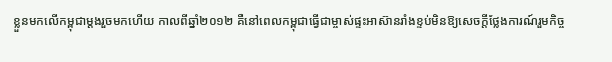ខ្លួនមកលើកម្ពុជាម្តងរួចមកហើយ កាលពីឆ្នាំ២០១២ គឺនៅពេលកម្ពុជាធ្វើជាម្ចាស់ផ្ទះអាស៊ានរាំងខ្ទប់មិនឱ្យសេចក្តីថ្លែងការណ៍រួមកិច្ច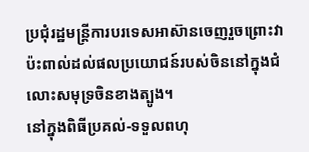ប្រជុំរដ្ឋមន្រ្តីការបរទេសអាស៊ានចេញរួចព្រោះវាប៉ះពាល់ដល់ផលប្រយោជន៍របស់ចិននៅក្នុងជំលោះសមុទ្រចិនខាងត្បូង។
នៅក្នុងពិធីប្រគល់-ទទួលពហុ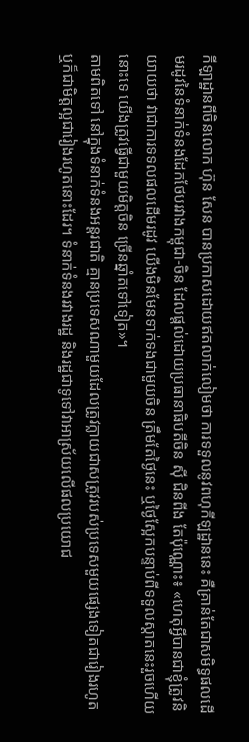កីឡាដ្ឋានពីចិនលោក ហ៊ុន សែន បានប្រកាសដោយឥតលាក់លៀមថា ការទទួលនូវពហុកីឡដ្ឋាននេះ គឺគ្រាន់តែជាសមិទ្ធផលដើមរដូវនៃទំនាក់ទំនងដែកថែបរវាងកម្ពុជា-ចិន ដែលផ្តល់ដោយប្រធានាធិបតីចិន ស៊ី ជិនពីង តែប៉ុណ្ណោះ៖ «ហេតុអ្វីបានជាខ្ញុំត្រូវនិយាយថា វាជាការទទលផលដើមរដូវ យើងមិនមែនទាក់ទងជាមួយចិន ត្រឹមតែថ្ងៃនេះ ឬថ្ងៃស្អែកបន្ទាប់ពីទទួលស្តាតនេះរួចហើយនោះទេ យើងត្រូវធ្វើជាមួយមិត្តចិន ច្រើនឆ្នាំតទៅទៀត»។
តាមពិតទៅ នៅក្នុងទំនាក់ទំនងអន្តរជាតិ គ្មានប្រទេសណាមួយដែលត្រូវក្លាយជាសត្រូវរបស់ប្រទេសមួយផ្សេងទៀតជារៀងរហូត ឬក៏ជាមិត្តល្អជារៀងរហូតនោះដែរ។ ទំនាក់ទំនងរវាងរដ្ឋ និងរដ្ឋជាទូទៅវាអាស្រ័យលើផលប្រយោជ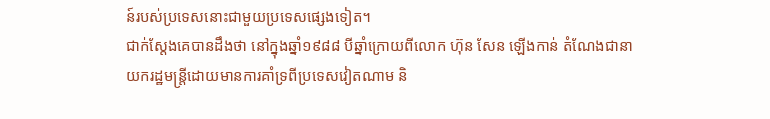ន៍របស់ប្រទេសនោះជាមួយប្រទេសផ្សេងទៀត។
ជាក់ស្តែងគេបានដឹងថា នៅក្នុងឆ្នាំ១៩៨៨ បីឆ្នាំក្រោយពីលោក ហ៊ុន សែន ឡើងកាន់ តំណែងជានាយករដ្ឋមន្រ្តីដោយមានការគាំទ្រពីប្រទេសវៀតណាម និ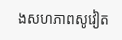ងសហភាពសូវៀត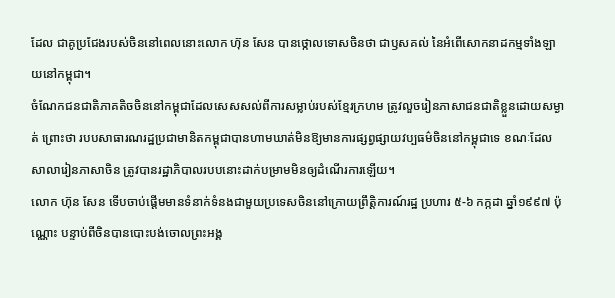ដែល ជាគូប្រជែងរបស់ចិននៅពេលនោះលោក ហ៊ុន សែន បានថ្កោលទោសចិនថា ជាឫសគល់ នៃអំពើសោកនាដកម្មទាំងឡាយនៅកម្ពុជា។
ចំណែកជនជាតិភាគតិចចិននៅកម្ពុជាដែលសេសសល់ពីការសម្លាប់របស់ខ្មែរក្រហម ត្រូវលួចរៀនភាសាជនជាតិខ្លួនដោយសម្ងាត់ ព្រោះថា របបសាធារណរដ្ឋប្រជាមានិតកម្ពុជាបានហាមឃាត់មិនឱ្យមានការផ្សព្វផ្សាយវប្បធម៌ចិននៅកម្ពុជាទេ ខណៈដែលសាលារៀនភាសាចិន ត្រូវបានរដ្ឋាភិបាលរបបនោះដាក់បម្រាមមិនឲ្យដំណើរការឡើយ។
លោក ហ៊ុន សែន ទើបចាប់ផ្តើមមានទំនាក់ទំនងជាមួយប្រទេសចិននៅក្រោយព្រឹត្តិការណ៍រដ្ឋ ប្រហារ ៥-៦ កក្កដា ឆ្នាំ១៩៩៧ ប៉ុណ្ណោះ បន្ទាប់ពីចិនបានបោះបង់ចោលព្រះអង្គ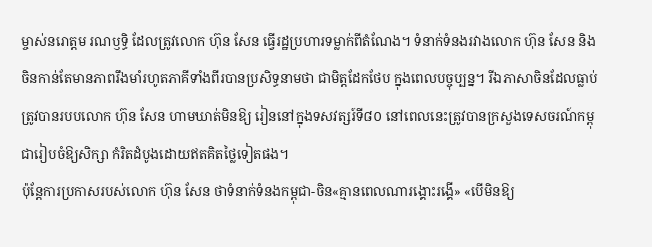ម្ចាស់នរោត្តម រណឫទ្ធិ ដែលត្រូវលោក ហ៊ុន សែន ធ្វើរដ្ឋប្រហារទម្លាក់ពីតំណែង។ ទំនាក់ទំនងរវាងលោក ហ៊ុន សែន និងចិនកាន់តែមានភាពរឹងមាំរហូតភាគីទាំងពីរបានប្រសិទ្ធនាមថា ជាមិត្តដែកថែប ក្នុងពេលបច្ចុប្បន្ន។ រីឯភាសាចិនដែលធ្លាប់ត្រូវបានរបបលោក ហ៊ុន សែន ហាមឃាត់មិនឱ្យ រៀននៅក្នុងទសវត្សរ៍ទី៨០ នៅពេលនេះត្រូវបានក្រសួងទេសចរណ៍កម្ពុជារៀបចំឱ្យសិក្សា កំរិតដំបូងដោយឥតគិតថ្លៃទៀតផង។
ប៉ុន្តែការប្រកាសរបស់លោក ហ៊ុន សែន ថាទំនាក់ទំនងកម្ពុជា-ចិន«គ្មានពេលណារង្គោះរង្គើ» «បើមិនឱ្យ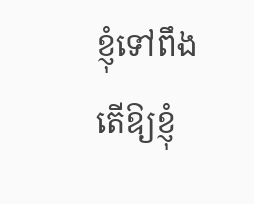ខ្ញុំទៅពឹងតើឱ្យខ្ញុំ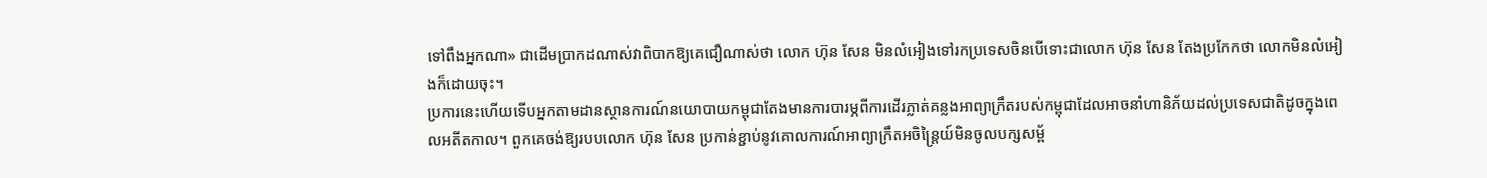ទៅពឹងអ្នកណា» ជាដើមប្រាកដណាស់វាពិបាកឱ្យគេជឿណាស់ថា លោក ហ៊ុន សែន មិនលំអៀងទៅរកប្រទេសចិនបើទោះជាលោក ហ៊ុន សែន តែងប្រកែកថា លោកមិនលំអៀងក៏ដោយចុះ។
ប្រការនេះហើយទើបអ្នកតាមដានស្ថានការណ៍នយោបាយកម្ពុជាតែងមានការបារម្ភពីការដើរភ្លាត់គន្លងអាព្យាក្រឹតរបស់កម្ពុជាដែលអាចនាំហានិភ័យដល់ប្រទេសជាតិដូចក្នុងពេលអតីតកាល។ ពួកគេចង់ឱ្យរបបលោក ហ៊ុន សែន ប្រកាន់ខ្ជាប់នូវគោលការណ៍អាព្យាក្រឹតអចិន្រ្តៃយ៍មិនចូលបក្សសម្ព័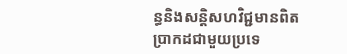ន្ធនិងសន្តិសហវិជ្ជមានពិតប្រាកដជាមួយប្រទេ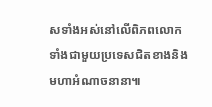សទាំងអស់នៅលើពិភពលោកទាំងជាមួយប្រទេសជិតខាងនិងមហាអំណាចនានា៕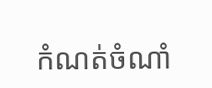កំណត់ចំណាំ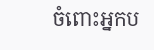ចំពោះអ្នកប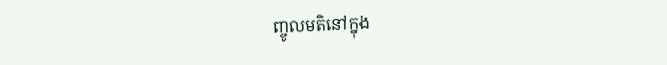ញ្ចូលមតិនៅក្នុង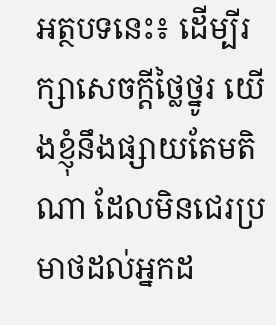អត្ថបទនេះ៖ ដើម្បីរក្សាសេចក្ដីថ្លៃថ្នូរ យើងខ្ញុំនឹងផ្សាយតែមតិណា ដែលមិនជេរប្រមាថដល់អ្នកដ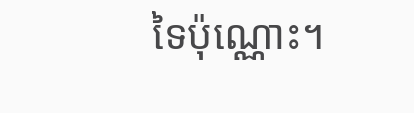ទៃប៉ុណ្ណោះ។